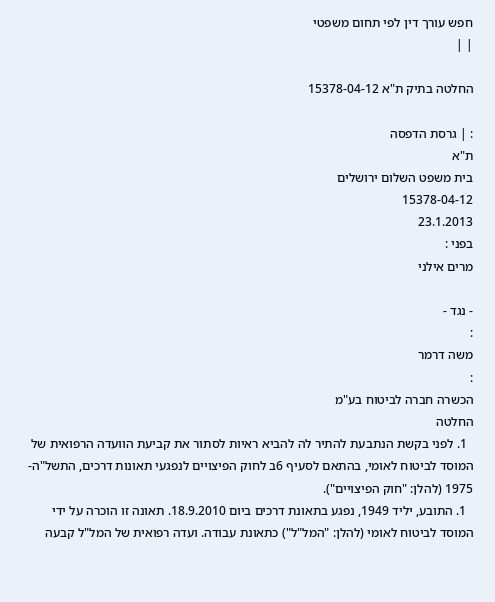חפש עורך דין לפי תחום משפטי
| |

החלטה בתיק ת"א 15378-04-12

: | גרסת הדפסה
ת"א
בית משפט השלום ירושלים
15378-04-12
23.1.2013
בפני :
מרים אילני

- נגד -
:
משה דרמר
:
הכשרה חברה לביטוח בע"מ
החלטה
  1. לפני בקשת הנתבעת להתיר לה להביא ראיות לסתור את קביעת הוועדה הרפואית של  המוסד לביטוח לאומי, בהתאם לסעיף 6ב לחוק הפיצויים לנפגעי תאונות דרכים, התשל"ה- 1975 (להלן: "חוק הפיצויים").
  1. התובע, יליד 1949, נפגע בתאונת דרכים ביום 18.9.2010. תאונה זו הוכרה על ידי המוסד לביטוח לאומי (להלן: "המל"ל") כתאונת עבודה. ועדה רפואית של המל"ל קבעה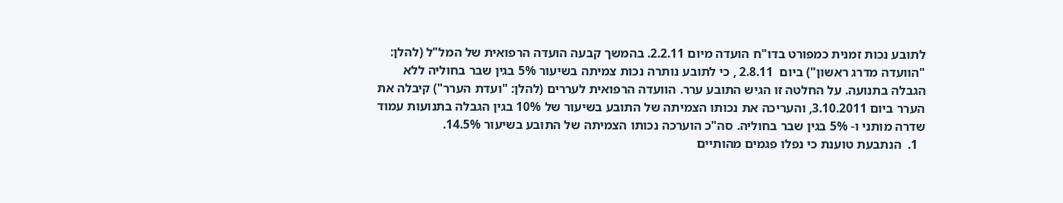לתובע נכות זמנית כמפורט בדו"ח הועדה מיום 2.2.11. בהמשך קבעה הועדה הרפואית של המל"ל (להלן: "הוועדה מדרג ראשון") ביום  2.8.11 , כי לתובע נותרה נכות צמיתה בשיעור 5% בגין שבר בחוליה ללא הגבלה בתנועה. על החלטה זו הגיש התובע ערר. הוועדה הרפואית לעררים (להלן: "ועדת הערר") קיבלה את הערר ביום 3.10.2011, והעריכה את נכותו הצמיתה של התובע בשיעור של 10% בגין הגבלה בתנועות עמוד שדרה מותני ו- 5% בגין שבר בחוליה. סה"כ הוערכה נכותו הצמיתה של התובע בשיעור 14.5%.
  1.  הנתבעת טוענת כי נפלו פגמים מהותיים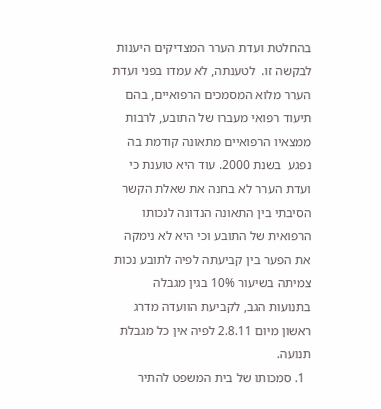בהחלטת ועדת הערר המצדיקים היענות לבקשה זו.  לטענתה, לא עמדו בפני ועדת הערר מלוא המסמכים הרפואיים, בהם תיעוד רפואי מעברו של התובע, לרבות ממצאיו הרפואיים מתאונה קודמת בה נפגע  בשנת 2000. עוד היא טוענת כי ועדת הערר לא בחנה את שאלת הקשר הסיבתי בין התאונה הנדונה לנכותו הרפואית של התובע וכי היא לא נימקה את הפער בין קביעתה לפיה לתובע נכות צמיתה בשיעור 10% בגין מגבלה בתנועות הגב, לקביעת הוועדה מדרג ראשון מיום 2.8.11 לפיה אין כל מגבלת תנועה.
  1. סמכותו של בית המשפט להתיר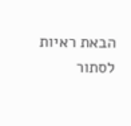הבאת ראיות לסתור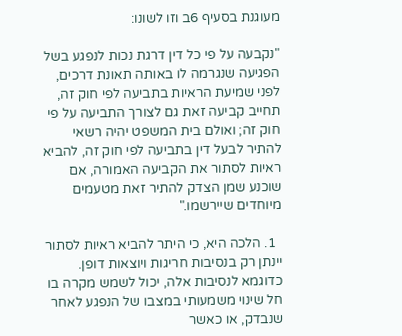מעוגנת בסעיף 6ב וזו לשונו:

"נקבעה על פי כל דין דרגת נכות לנפגע בשל הפגיעה שנגרמה לו באותה תאונת דרכים, לפני שמיעת הראיות בתביעה לפי חוק זה, תחייב קביעה זאת גם לצורך התביעה על פי חוק זה; ואולם בית המשפט יהיה רשאי להתיר לבעל דין בתביעה לפי חוק זה, להביא ראיות לסתור את הקביעה האמורה, אם שוכנע שמן הצדק להתיר זאת מטעמים מיוחדים שיירשמו."

  1. הלכה היא, כי היתר להביא ראיות לסתור יינתן רק בנסיבות חריגות ויוצאות דופן. כדוגמא לנסיבות אלה, יכול לשמש מקרה בו חל שינוי משמעותי במצבו של הנפגע לאחר שנבדק, או כאשר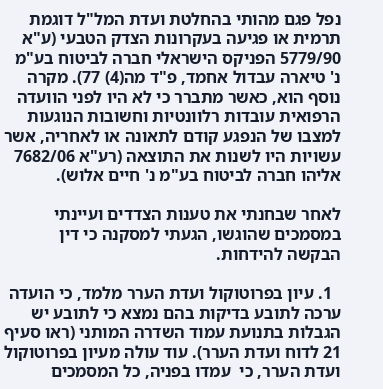נפל פגם מהותי בהחלטת ועדת המל"ל דוגמת תרמית או פגיעה בעקרונות הצדק הטבעי (ע"א 5779/90 הפניקס הישראלי חברה לביטוח בע"מ נ' טיארה עבדול אחמד, פ"ד מה(4) 77). מקרה נוסף הוא, כאשר מתברר כי לא היו לפני הוועדה הרפואית עובדות רלוונטיות וחשובות הנוגעות למצבו של הנפגע קודם לתאונה או לאחריה, אשר עשויות היו לשנות את התוצאה (רע"א 7682/06 אליהו חברה לביטוח בע"מ נ' חיים אלוש).

לאחר שבחנתי את טענות הצדדים ועיינתי במסמכים שהוגשו, הגעתי למסקנה כי דין   הבקשה להידחות.

  1. עיון בפרוטוקול ועדת הערר מלמד, כי הועדה ערכה לתובע בדיקות בהם נמצא כי לתובע יש הגבלות בתנועת עמוד השדרה המותני (ראו סעיף 21 לדוח ועדת הערר). עוד עולה מעיון בפרוטוקול ועדת הערר, כי  עמדו בפניה, כל המסמכים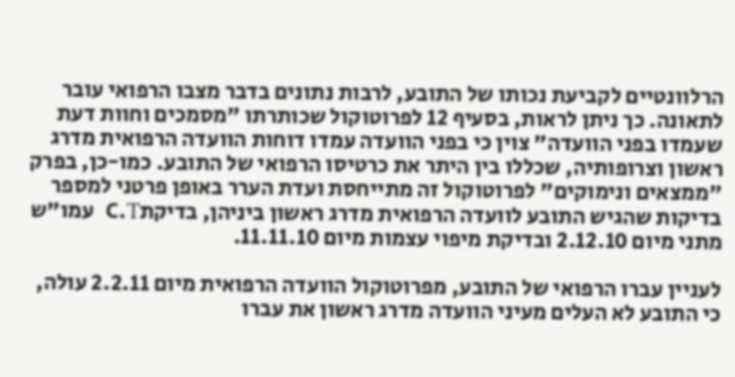הרלוונטיים לקביעת נכותו של התובע, לרבות נתונים בדבר מצבו הרפואי עובר לתאונה. כך ניתן לראות, בסעיף 12 לפרוטוקול שכותרתו "מסמכים וחוות דעת שעמדו בפני הוועדה" צוין כי בפני הוועדה עמדו דוחות הוועדה הרפואית מדרג ראשון וצרופותיה, שכללו בין היתר את כרטיסו הרפואי של התובע. כמו-כן, בפרק "ממצאים ונימוקים" לפרוטוקול זה מתייחסת ועדת הערר באופן פרטני למספר בדיקות שהגיש התובע לוועדה הרפואית מדרג ראשון ביניהן, בדיקתC.T  עמו"ש מתני מיום 2.12.10 ובדיקת מיפוי עצמות מיום 11.11.10.

לעניין עברו הרפואי של התובע, מפרוטוקול הוועדה הרפואית מיום 2.2.11 עולה, כי התובע לא העלים מעיני הוועדה מדרג ראשון את עברו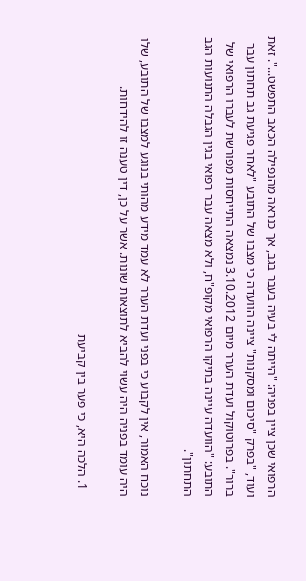הרפואי שכן ציין בפניה: "הייתה לי בעיה בעבר בגב, אך כנראה מהנפילה הכאב התפשט...". זאת ועוד, "בפרק "סיכום ומסקנות" ציינה הוועדה כי מצבו של התובע "לאחר פגיעת גב תחתון עבר ברור". בפרוטוקול ועדת הערר מיום 3.10.2012 נמצאה התייחסות מפורשת לעברו הרפואי של התובע: "הוועדה עיינה בתיקו הרפואי מקופ"ח, ולא מצאה עבר רפואי בגין הגבלה התנועות הגב התחתון".

נוכח האמור, אין לקבוע כי בפני ועדת הערר לא עמד מידע מהותי בנוגע למצבו של התובע, שלו היה עומד בפניה היה עשוי להביא לתוצאות שונות. אשר על כן, דין טענה זו להידחות.

  1. הלכה היא, כי פער בין קביעת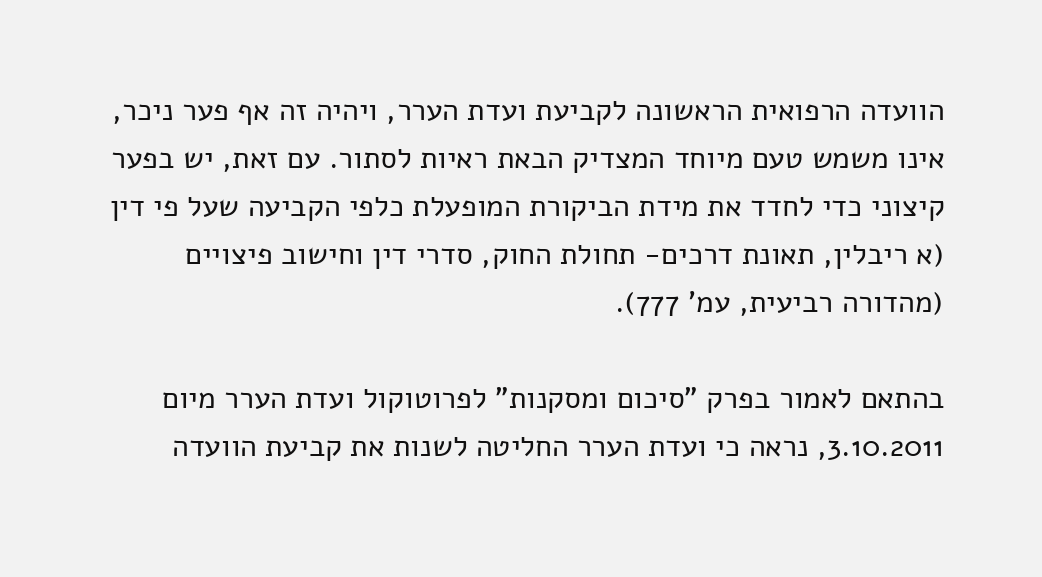הוועדה הרפואית הראשונה לקביעת ועדת הערר, ויהיה זה אף פער ניכר, אינו משמש טעם מיוחד המצדיק הבאת ראיות לסתור. עם זאת, יש בפער קיצוני כדי לחדד את מידת הביקורת המופעלת כלפי הקביעה שעל פי דין (א ריבלין, תאונת דרכים- תחולת החוק, סדרי דין וחישוב פיצויים (מהדורה רביעית, עמ' 777).

בהתאם לאמור בפרק "סיכום ומסקנות" לפרוטוקול ועדת הערר מיום 3.10.2011, נראה כי ועדת הערר החליטה לשנות את קביעת הוועדה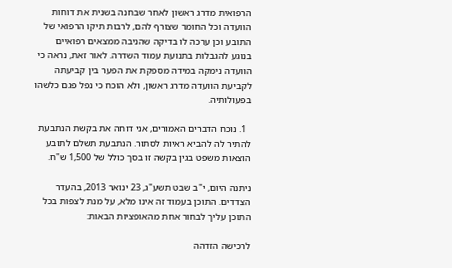הרפואית מדרג ראשון לאחר שבחנה בשנית את דוחות הוועדה וכל החומר שצורף להם, לרבות תיקו הרפואי של התובע וכן ערכה לו בדיקה שהניבה ממצאים רפואיים בנוגע להגבלות בתנועת עמוד השדרה. לאור זאת, נראה כי הוועדה נימקה במידה מספקת את הפער בין קביעתה לקביעת הוועדה מדרג ראשון, ולא הוכח כי נפל פגם כלשהו בפעולותיה.

  1. נוכח הדברים האמורים, אני דוחה את בקשת הנתבעת להתיר לה להביא ראיות לסתור. הנתבעת תשלם לתובע הוצאות משפט בגין בקשה זו בסך כולל של 1,500 ש"ח.

ניתנה היום, י"ב שבט תשע"ג, 23 ינואר 2013, בהעדר הצדדים. התוכן בעמוד זה אינו מלא, על מנת לצפות בכל התוכן עליך לבחור אחת מהאופציות הבאות:

לרכישה הזדהה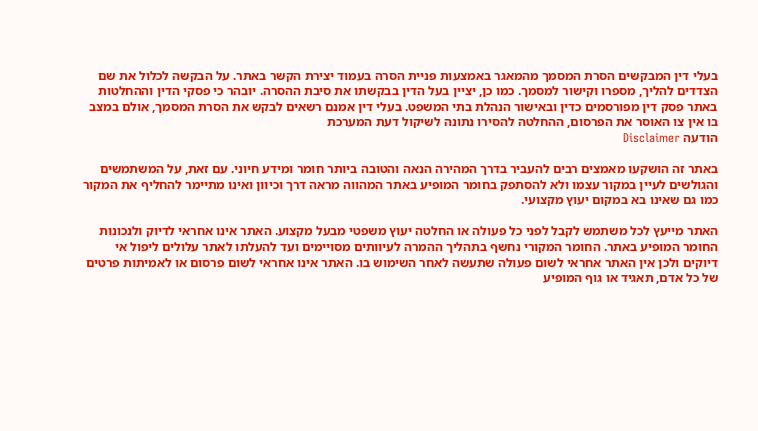בעלי דין המבקשים הסרת המסמך מהמאגר באמצעות פניית הסרה בעמוד יצירת הקשר באתר. על הבקשה לכלול את שם הצדדים להליך, מספרו וקישור למסמך. כמו כן, יציין בעל הדין בבקשתו את סיבת ההסרה. יובהר כי פסקי הדין וההחלטות באתר פסק דין מפורסמים כדין ובאישור הנהלת בתי המשפט. בעלי דין אמנם רשאים לבקש את הסרת המסמך, אולם במצב בו אין צו האוסר את הפרסום, ההחלטה להסירו נתונה לשיקול דעת המערכת
הודעה Disclaimer

באתר זה הושקעו מאמצים רבים להעביר בדרך המהירה הנאה והטובה ביותר חומר ומידע חיוני. עם זאת, על המשתמשים והגולשים לעיין במקור עצמו ולא להסתפק בחומר המופיע באתר המהווה מראה דרך וכיוון ואינו מתיימר להחליף את המקור כמו גם שאינו בא במקום יעוץ מקצועי.

האתר מייעץ לכל משתמש לקבל לפני כל פעולה או החלטה יעוץ משפטי מבעל מקצוע. האתר אינו אחראי לדיוק ולנכונות החומר המופיע באתר. החומר המקורי נחשף בתהליך ההמרה לעיוותים מסויימים ועד להעלתו לאתר עלולים ליפול אי דיוקים ולכן אין האתר אחראי לשום פעולה שתעשה לאחר השימוש בו. האתר אינו אחראי לשום פרסום או לאמיתות פרטים של כל אדם, תאגיד או גוף המופיע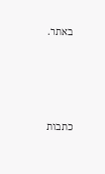באתר.




כתבות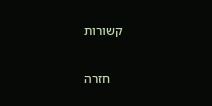קשורות

    חזרה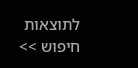לתוצאות חיפוש >>